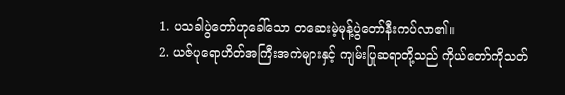1. ပသခါပွဲတော်ဟုခေါ်သော တဆေးမဲ့မုန့်ပွဲတော်နီးကပ်လာ၏။
2. ယဇ်ပုရောဟိတ်အကြီးအကဲများနှင့် ကျမ်းပြုဆရာတို့သည် ကိုယ်တော်ကိုသတ်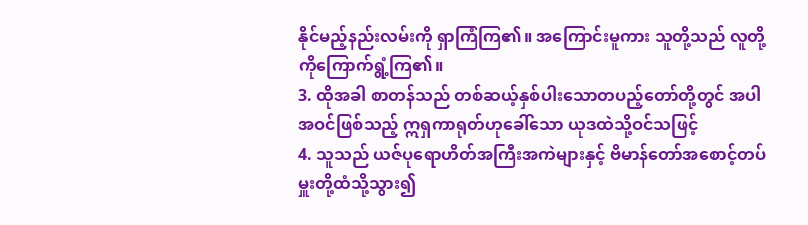နိုင်မည့်နည်းလမ်းကို ရှာကြံကြ၏။ အကြောင်းမူကား သူတို့သည် လူတို့ကိုကြောက်ရွံ့ကြ၏။
3. ထိုအခါ စာတန်သည် တစ်ဆယ့်နှစ်ပါးသောတပည့်တော်တို့တွင် အပါအဝင်ဖြစ်သည့် ဣရှကာရုတ်ဟုခေါ်သော ယုဒထဲသို့ဝင်သဖြင့်
4. သူသည် ယဇ်ပုရောဟိတ်အကြီးအကဲများနှင့် ဗိမာန်တော်အစောင့်တပ်မှူးတို့ထံသို့သွား၍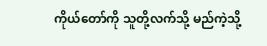ကိုယ်တော်ကို သူတို့လက်သို့ မည်ကဲ့သို့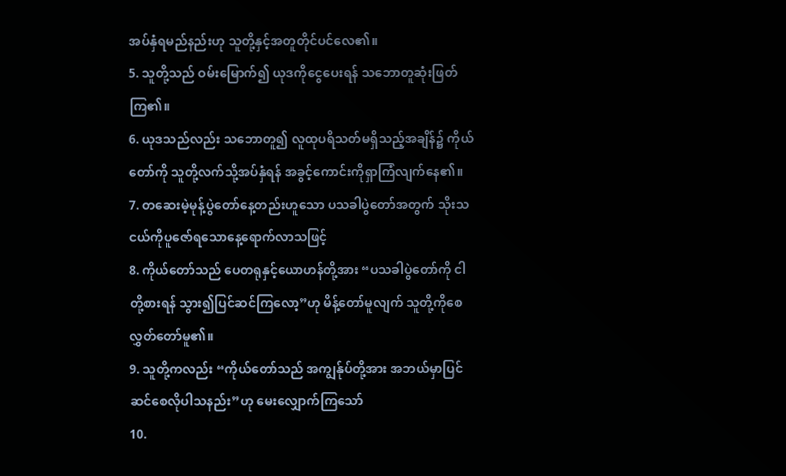အပ်နှံရမည်နည်းဟု သူတို့နှင့်အတူတိုင်ပင်လေ၏။
5. သူတို့သည် ဝမ်းမြောက်၍ ယုဒကိုငွေပေးရန် သဘောတူဆုံးဖြတ်ကြ၏။
6. ယုဒသည်လည်း သဘောတူ၍ လူထုပရိသတ်မရှိသည့်အချိန်၌ ကိုယ်တော်ကို သူတို့လက်သို့အပ်နှံရန် အခွင့်ကောင်းကိုရှာကြံလျက်နေ၏။
7. တဆေးမဲ့မုန့်ပွဲတော်နေ့တည်းဟူသော ပသခါပွဲတော်အတွက် သိုးသငယ်ကိုပူဇော်ရသောနေ့ရောက်လာသဖြင့်
8. ကိုယ်တော်သည် ပေတရုနှင့်ယောဟန်တို့အား “ပသခါပွဲတော်ကို ငါတို့စားရန် သွား၍ပြင်ဆင်ကြလော့”ဟု မိန့်တော်မူလျက် သူတို့ကိုစေလွှတ်တော်မူ၏။
9. သူတို့ကလည်း “ကိုယ်တော်သည် အကျွန်ုပ်တို့အား အဘယ်မှာပြင်ဆင်စေလိုပါသနည်း”ဟု မေးလျှောက်ကြသော်
10.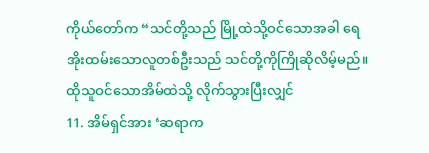ကိုယ်တော်က “သင်တို့သည် မြို့ထဲသို့ဝင်သောအခါ ရေအိုးထမ်းသောလူတစ်ဦးသည် သင်တို့ကိုကြိုဆိုလိမ့်မည်။ ထိုသူဝင်သောအိမ်ထဲသို့ လိုက်သွားပြီးလျှင်
11. အိမ်ရှင်အား ‘ဆရာက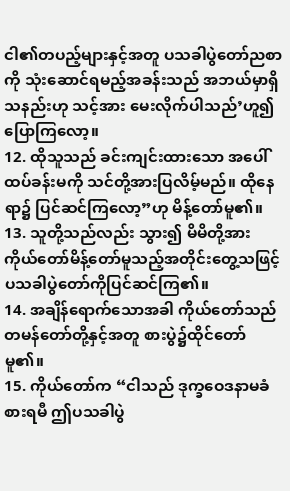ငါ၏တပည့်များနှင့်အတူ ပသခါပွဲတော်ညစာကို သုံးဆောင်ရမည့်အခန်းသည် အဘယ်မှာရှိသနည်းဟု သင့်အား မေးလိုက်ပါသည်’ဟူ၍ ပြောကြလော့။
12. ထိုသူသည် ခင်းကျင်းထားသော အပေါ်ထပ်ခန်းမကို သင်တို့အားပြလိမ့်မည်။ ထိုနေရာ၌ ပြင်ဆင်ကြလော့”ဟု မိန့်တော်မူ၏။
13. သူတို့သည်လည်း သွား၍ မိမိတို့အား ကိုယ်တော်မိန့်တော်မူသည့်အတိုင်းတွေ့သဖြင့် ပသခါပွဲတော်ကိုပြင်ဆင်ကြ၏။
14. အချိန်ရောက်သောအခါ ကိုယ်တော်သည် တမန်တော်တို့နှင့်အတူ စားပွဲ၌ထိုင်တော်မူ၏။
15. ကိုယ်တော်က “ငါသည် ဒုက္ခဝေဒနာမခံစားရမီ ဤပသခါပွဲ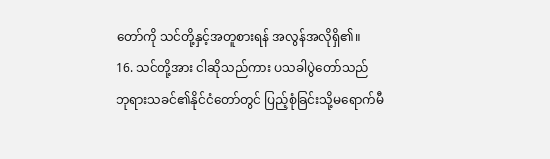တော်ကို သင်တို့နှင့်အတူစားရန် အလွန်အလိုရှိ၏။
16. သင်တို့အား ငါဆိုသည်ကား ပသခါပွဲတော်သည် ဘုရားသခင်၏နိုင်ငံတော်တွင် ပြည့်စုံခြင်းသို့မရောက်မီ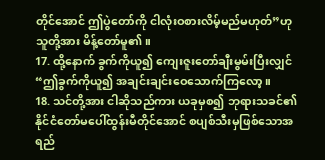တိုင်အောင် ဤပွဲတော်ကို ငါလုံးဝစားလိမ့်မည်မဟုတ်”ဟု သူတို့အား မိန့်တော်မူ၏။
17. ထို့နောက် ခွက်ကိုယူ၍ ကျေးဇူးတော်ချီးမွမ်းပြီးလျှင် “ဤခွက်ကိုယူ၍ အချင်းချင်းဝေသောက်ကြလော့။
18. သင်တို့အား ငါဆိုသည်ကား ယခုမှစ၍ ဘုရားသခင်၏နိုင်ငံတော်မပေါ်ထွန်းမီတိုင်အောင် စပျစ်သီးမှဖြစ်သောအရည်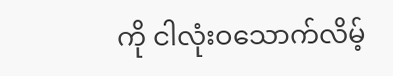ကို ငါလုံးဝသောက်လိမ့်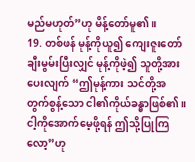မည်မဟုတ်”ဟု မိန့်တော်မူ၏။
19. တစ်ဖန် မုန့်ကိုယူ၍ ကျေးဇူးတော်ချီးမွမ်းပြီးလျှင် မုန့်ကိုဖဲ့၍ သူတို့အားပေးလျက် “ဤမုန့်ကား သင်တို့အတွက်စွန့်သော ငါ၏ကိုယ်ခန္ဓာဖြစ်၏။ ငါ့ကိုအောက်မေ့ဖို့ရန် ဤသို့ပြုကြလော့”ဟု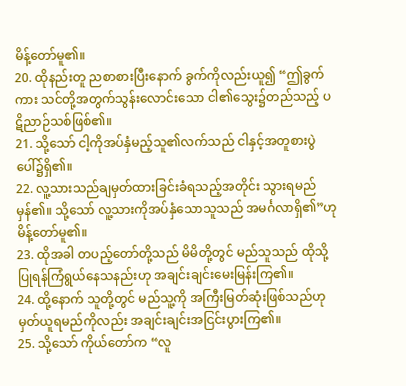မိန့်တော်မူ၏။
20. ထိုနည်းတူ ညစာစားပြီးနောက် ခွက်ကိုလည်းယူ၍ “ဤခွက်ကား သင်တို့အတွက်သွန်းလောင်းသော ငါ၏သွေး၌တည်သည့် ပဋိညာဉ်သစ်ဖြစ်၏။
21. သို့သော် ငါ့ကိုအပ်နှံမည့်သူ၏လက်သည် ငါနှင့်အတူစားပွဲပေါ်၌ရှိ၏။
22. လူ့သားသည်ချမှတ်ထားခြင်းခံရသည့်အတိုင်း သွားရမည်မှန်၏။ သို့သော် လူ့သားကိုအပ်နှံသောသူသည် အမင်္ဂလာရှိ၏”ဟု မိန့်တော်မူ၏။
23. ထိုအခါ တပည့်တော်တို့သည် မိမိတို့တွင် မည်သူသည် ထိုသို့ပြုရန်ကြံရွယ်နေသနည်းဟု အချင်းချင်းမေးမြန်းကြ၏။
24. ထို့နောက် သူတို့တွင် မည်သူ့ကို အကြီးမြတ်ဆုံးဖြစ်သည်ဟု မှတ်ယူရမည်ကိုလည်း အချင်းချင်းအငြင်းပွားကြ၏။
25. သို့သော် ကိုယ်တော်က “လူ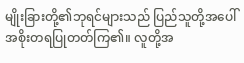မျိုးခြားတို့၏ဘုရင်များသည် ပြည်သူတို့အပေါ် အစိုးတရပြုတတ်ကြ၏။ လူတို့အ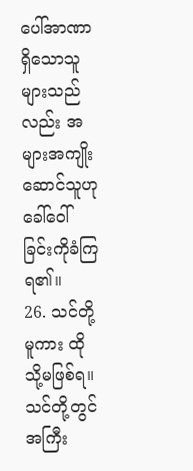ပေါ်အာဏာရှိသောသူများသည်လည်း အများအကျိုးဆောင်သူဟု ခေါ်ဝေါ်ခြင်းကိုခံကြရ၏။
26. သင်တို့မူကား ထိုသို့မဖြစ်ရ။ သင်တို့တွင် အကြီး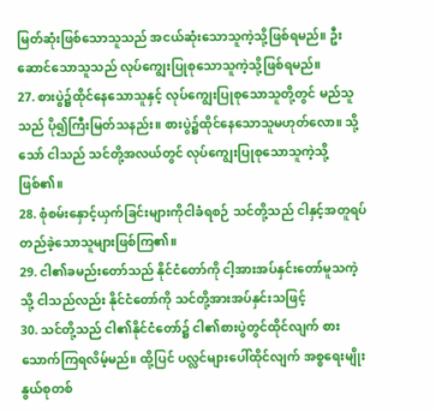မြတ်ဆုံးဖြစ်သောသူသည် အငယ်ဆုံးသောသူကဲ့သို့ဖြစ်ရမည်။ ဦးဆောင်သောသူသည် လုပ်ကျွေးပြုစုသောသူကဲ့သို့ဖြစ်ရမည်။
27. စားပွဲ၌ထိုင်နေသောသူနှင့် လုပ်ကျွေးပြုစုသောသူတို့တွင် မည်သူသည် ပို၍ကြီးမြတ်သနည်း။ စားပွဲ၌ထိုင်နေသောသူမဟုတ်လော။ သို့သော် ငါသည် သင်တို့အလယ်တွင် လုပ်ကျွေးပြုစုသောသူကဲ့သို့ဖြစ်၏။
28. စုံစမ်းနှောင့်ယှက်ခြင်းများကိုငါခံရစဉ် သင်တို့သည် ငါနှင့်အတူရပ်တည်ခဲ့သောသူများဖြစ်ကြ၏။
29. ငါ၏ခမည်းတော်သည် နိုင်ငံတော်ကို ငါ့အားအပ်နှင်းတော်မူသကဲ့သို့ ငါသည်လည်း နိုင်ငံတော်ကို သင်တို့အားအပ်နှင်းသဖြင့်
30. သင်တို့သည် ငါ၏နိုင်ငံတော်၌ ငါ၏စားပွဲတွင်ထိုင်လျက် စားသောက်ကြရလိမ့်မည်။ ထို့ပြင် ပလ္လင်များပေါ်ထိုင်လျက် အစ္စရေးမျိုးနွယ်စုတစ်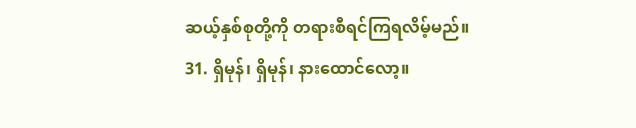ဆယ့်နှစ်စုတို့ကို တရားစီရင်ကြရလိမ့်မည်။
31. ရှိမုန်၊ ရှိမုန်၊ နားထောင်လော့။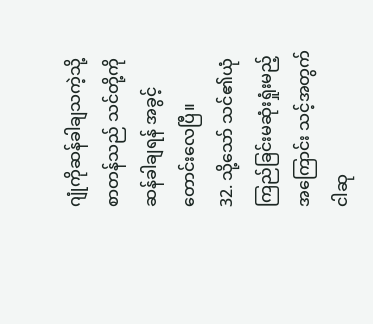ဂျုံကိုဆန်ခါချသကဲ့သို့ စာတန်သည် သင်တို့ကို ဆန်ခါချရန် အခွင့်တောင်းလေပြီ။
32. သို့သော် သင်၏ယုံကြည်ခြင်းမဆုံးရှုံးမည့်အကြောင်း သင့်အတွက် ငါဆု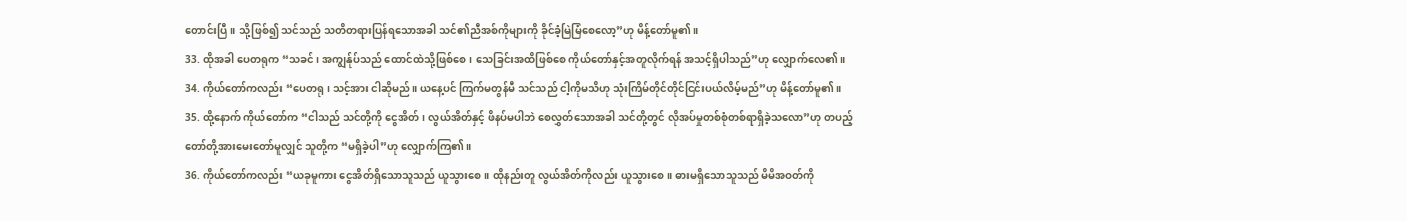တောင်းပြီ။ သို့ဖြစ်၍ သင်သည် သတိတရားပြန်ရသောအခါ သင်၏ညီအစ်ကိုများကို ခိုင်ခံ့မြဲမြံစေလော့”ဟု မိန့်တော်မူ၏။
33. ထိုအခါ ပေတရုက “သခင်၊ အကျွန်ုပ်သည် ထောင်ထဲသို့ဖြစ်စေ၊ သေခြင်းအထိဖြစ်စေ ကိုယ်တော်နှင့်အတူလိုက်ရန် အသင့်ရှိပါသည်”ဟု လျှောက်လေ၏။
34. ကိုယ်တော်ကလည်း “ပေတရု၊ သင့်အား ငါဆိုမည်။ ယနေ့ပင် ကြက်မတွန်မီ သင်သည် ငါ့ကိုမသိဟု သုံးကြိမ်တိုင်တိုင်ငြင်းပယ်လိမ့်မည်”ဟု မိန့်တော်မူ၏။
35. ထို့နောက် ကိုယ်တော်က “ငါသည် သင်တို့ကို ငွေအိတ်၊ လွယ်အိတ်နှင့် ဖိနပ်မပါဘဲ စေလွှတ်သောအခါ သင်တို့တွင် လိုအပ်မှုတစ်စုံတစ်ရာရှိခဲ့သလော”ဟု တပည့်တော်တို့အားမေးတော်မူလျှင် သူတို့က “မရှိခဲ့ပါ”ဟု လျှောက်ကြ၏။
36. ကိုယ်တော်ကလည်း “ယခုမူကား ငွေအိတ်ရှိသောသူသည် ယူသွားစေ။ ထိုနည်းတူ လွယ်အိတ်ကိုလည်း ယူသွားစေ။ ဓားမရှိသောသူသည် မိမိအဝတ်ကို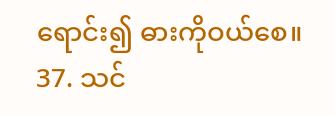ရောင်း၍ ဓားကိုဝယ်စေ။
37. သင်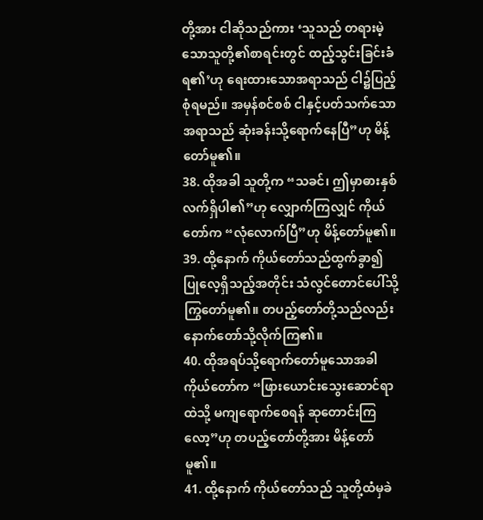တို့အား ငါဆိုသည်ကား ‘သူသည် တရားမဲ့သောသူတို့၏စာရင်းတွင် ထည့်သွင်းခြင်းခံရ၏’ဟု ရေးထားသောအရာသည် ငါ၌ပြည့်စုံရမည်။ အမှန်စင်စစ် ငါနှင့်ပတ်သက်သောအရာသည် ဆုံးခန်းသို့ရောက်နေပြီ”ဟု မိန့်တော်မူ၏။
38. ထိုအခါ သူတို့က “သခင်၊ ဤမှာဓားနှစ်လက်ရှိပါ၏”ဟု လျှောက်ကြလျှင် ကိုယ်တော်က “လုံလောက်ပြီ”ဟု မိန့်တော်မူ၏။
39. ထို့နောက် ကိုယ်တော်သည်ထွက်ခွာ၍ ပြုလေ့ရှိသည့်အတိုင်း သံလွင်တောင်ပေါ်သို့ကြွတော်မူ၏။ တပည့်တော်တို့သည်လည်း နောက်တော်သို့လိုက်ကြ၏။
40. ထိုအရပ်သို့ရောက်တော်မူသောအခါ ကိုယ်တော်က “ဖြားယောင်းသွေးဆောင်ရာထဲသို့ မကျရောက်စေရန် ဆုတောင်းကြလော့”ဟု တပည့်တော်တို့အား မိန့်တော်မူ၏။
41. ထို့နောက် ကိုယ်တော်သည် သူတို့ထံမှခဲ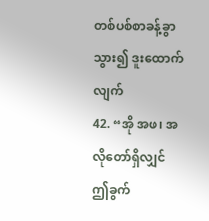တစ်ပစ်စာခန့်ခွာသွား၍ ဒူးထောက်လျက်
42. “အို အဖ၊ အလိုတော်ရှိလျှင် ဤခွက်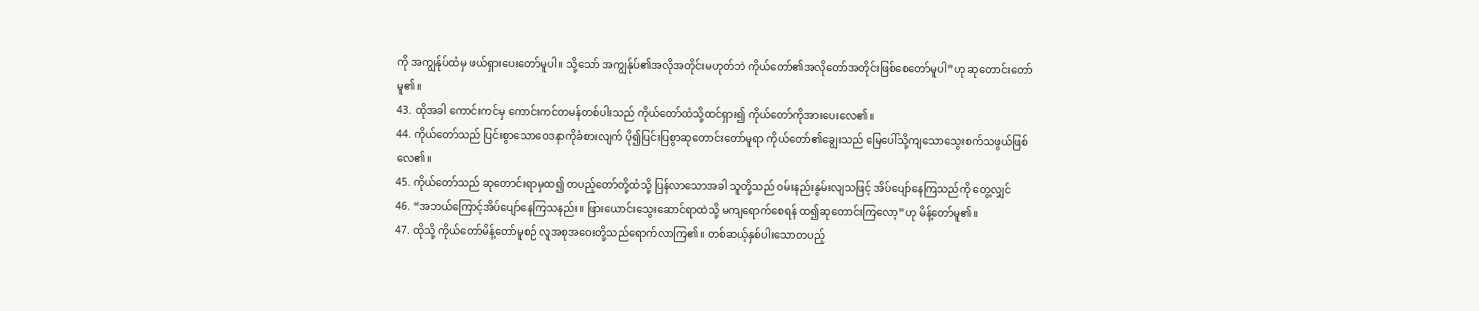ကို အကျွန်ုပ်ထံမှ ဖယ်ရှားပေးတော်မူပါ။ သို့သော် အကျွန်ုပ်၏အလိုအတိုင်းမဟုတ်ဘဲ ကိုယ်တော်၏အလိုတော်အတိုင်းဖြစ်စေတော်မူပါ”ဟု ဆုတောင်းတော်မူ၏။
43. ထိုအခါ ကောင်းကင်မှ ကောင်းကင်တမန်တစ်ပါးသည် ကိုယ်တော်ထံသို့ထင်ရှား၍ ကိုယ်တော်ကိုအားပေးလေ၏။
44. ကိုယ်တော်သည် ပြင်းစွာသောဝေဒနာကိုခံစားလျက် ပို၍ပြင်းပြစွာဆုတောင်းတော်မူရာ ကိုယ်တော်၏ချွေးသည် မြေပေါ်သို့ကျသောသွေးစက်သဖွယ်ဖြစ်လေ၏။
45. ကိုယ်တော်သည် ဆုတောင်းရာမှထ၍ တပည့်တော်တို့ထံသို့ ပြန်လာသောအခါ သူတို့သည် ဝမ်းနည်းနွမ်းလျသဖြင့် အိပ်ပျော်နေကြသည်ကို တွေ့လျှင်
46. “အဘယ်ကြောင့်အိပ်ပျော်နေကြသနည်း။ ဖြားယောင်းသွေးဆောင်ရာထဲသို့ မကျရောက်စေရန် ထ၍ဆုတောင်းကြလော့”ဟု မိန့်တော်မူ၏။
47. ထိုသို့ ကိုယ်တော်မိန့်တော်မူစဉ် လူအစုအဝေးတို့သည်ရောက်လာကြ၏။ တစ်ဆယ့်နှစ်ပါးသောတပည့်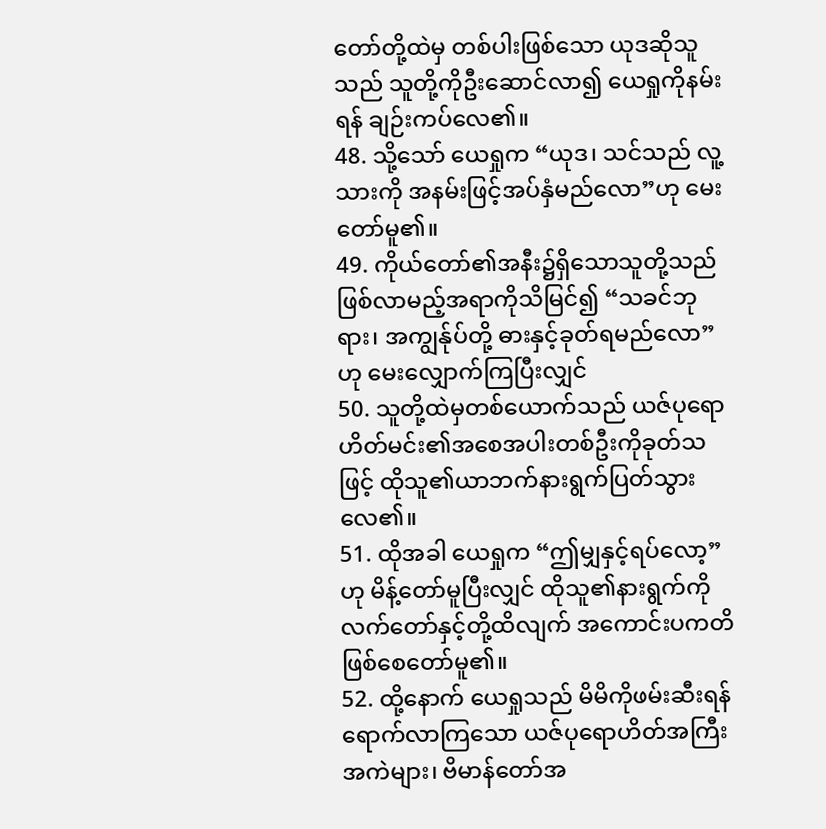တော်တို့ထဲမှ တစ်ပါးဖြစ်သော ယုဒဆိုသူသည် သူတို့ကိုဦးဆောင်လာ၍ ယေရှုကိုနမ်းရန် ချဉ်းကပ်လေ၏။
48. သို့သော် ယေရှုက “ယုဒ၊ သင်သည် လူ့သားကို အနမ်းဖြင့်အပ်နှံမည်လော”ဟု မေးတော်မူ၏။
49. ကိုယ်တော်၏အနီး၌ရှိသောသူတို့သည် ဖြစ်လာမည့်အရာကိုသိမြင်၍ “သခင်ဘုရား၊ အကျွန်ုပ်တို့ ဓားနှင့်ခုတ်ရမည်လော”ဟု မေးလျှောက်ကြပြီးလျှင်
50. သူတို့ထဲမှတစ်ယောက်သည် ယဇ်ပုရောဟိတ်မင်း၏အစေအပါးတစ်ဦးကိုခုတ်သဖြင့် ထိုသူ၏ယာဘက်နားရွက်ပြတ်သွားလေ၏။
51. ထိုအခါ ယေရှုက “ဤမျှနှင့်ရပ်လော့”ဟု မိန့်တော်မူပြီးလျှင် ထိုသူ၏နားရွက်ကို လက်တော်နှင့်တို့ထိလျက် အကောင်းပကတိဖြစ်စေတော်မူ၏။
52. ထို့နောက် ယေရှုသည် မိမိကိုဖမ်းဆီးရန်ရောက်လာကြသော ယဇ်ပုရောဟိတ်အကြီးအကဲများ၊ ဗိမာန်တော်အ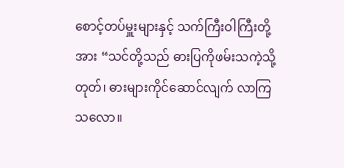စောင့်တပ်မှူးများနှင့် သက်ကြီးဝါကြီးတို့အား “သင်တို့သည် ဓားပြကိုဖမ်းသကဲ့သို့ တုတ်၊ ဓားများကိုင်ဆောင်လျက် လာကြသလော။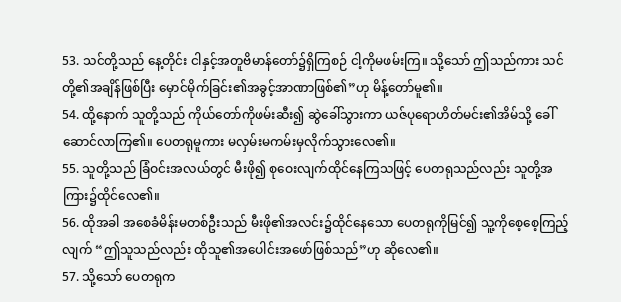53. သင်တို့သည် နေ့တိုင်း ငါနှင့်အတူဗိမာန်တော်၌ရှိကြစဉ် ငါ့ကိုမဖမ်းကြ။ သို့သော် ဤသည်ကား သင်တို့၏အချိန်ဖြစ်ပြီး မှောင်မိုက်ခြင်း၏အခွင့်အာဏာဖြစ်၏”ဟု မိန့်တော်မူ၏။
54. ထို့နောက် သူတို့သည် ကိုယ်တော်ကိုဖမ်းဆီး၍ ဆွဲခေါ်သွားကာ ယဇ်ပုရောဟိတ်မင်း၏အိမ်သို့ ခေါ်ဆောင်လာကြ၏။ ပေတရုမူကား မလှမ်းမကမ်းမှလိုက်သွားလေ၏။
55. သူတို့သည် ခြံဝင်းအလယ်တွင် မီးဖို၍ စုဝေးလျက်ထိုင်နေကြသဖြင့် ပေတရုသည်လည်း သူတို့အကြား၌ထိုင်လေ၏။
56. ထိုအခါ အစေခံမိန်းမတစ်ဦးသည် မီးဖို၏အလင်း၌ထိုင်နေသော ပေတရုကိုမြင်၍ သူ့ကိုစေ့စေ့ကြည့်လျက် “ဤသူသည်လည်း ထိုသူ၏အပေါင်းအဖော်ဖြစ်သည်”ဟု ဆိုလေ၏။
57. သို့သော် ပေတရုက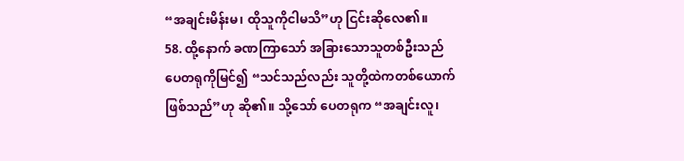“အချင်းမိန်းမ၊ ထိုသူကိုငါမသိ”ဟု ငြင်းဆိုလေ၏။
58. ထို့နောက် ခဏကြာသော် အခြားသောသူတစ်ဦးသည် ပေတရုကိုမြင်၍ “သင်သည်လည်း သူတို့ထဲကတစ်ယောက်ဖြစ်သည်”ဟု ဆို၏။ သို့သော် ပေတရုက “အချင်းလူ၊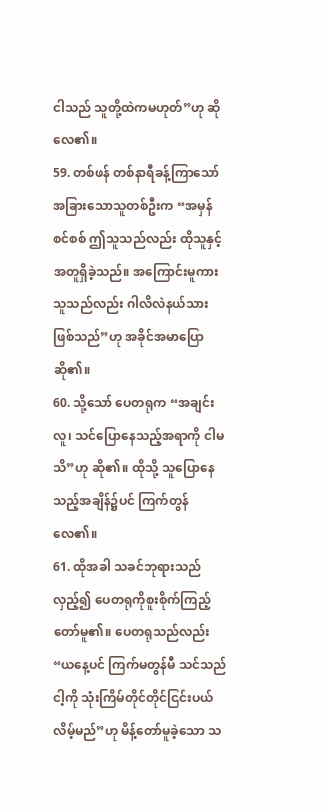ငါသည် သူတို့ထဲကမဟုတ်”ဟု ဆိုလေ၏။
59. တစ်ဖန် တစ်နာရီခန့်ကြာသော် အခြားသောသူတစ်ဦးက “အမှန်စင်စစ် ဤသူသည်လည်း ထိုသူနှင့်အတူရှိခဲ့သည်။ အကြောင်းမူကား သူသည်လည်း ဂါလိလဲနယ်သားဖြစ်သည်”ဟု အခိုင်အမာပြောဆို၏။
60. သို့သော် ပေတရုက “အချင်းလူ၊ သင်ပြောနေသည့်အရာကို ငါမသိ”ဟု ဆို၏။ ထိုသို့ သူပြောနေသည့်အချိန်၌ပင် ကြက်တွန်လေ၏။
61. ထိုအခါ သခင်ဘုရားသည်လှည့်၍ ပေတရုကိုစူးစိုက်ကြည့်တော်မူ၏။ ပေတရုသည်လည်း “ယနေ့ပင် ကြက်မတွန်မီ သင်သည် ငါ့ကို သုံးကြိမ်တိုင်တိုင်ငြင်းပယ်လိမ့်မည်”ဟု မိန့်တော်မူခဲ့သော သ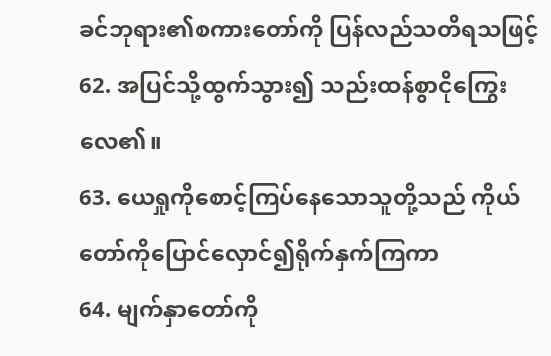ခင်ဘုရား၏စကားတော်ကို ပြန်လည်သတိရသဖြင့်
62. အပြင်သို့ထွက်သွား၍ သည်းထန်စွာငိုကြွေးလေ၏။
63. ယေရှုကိုစောင့်ကြပ်နေသောသူတို့သည် ကိုယ်တော်ကိုပြောင်လှောင်၍ရိုက်နှက်ကြကာ
64. မျက်နှာတော်ကို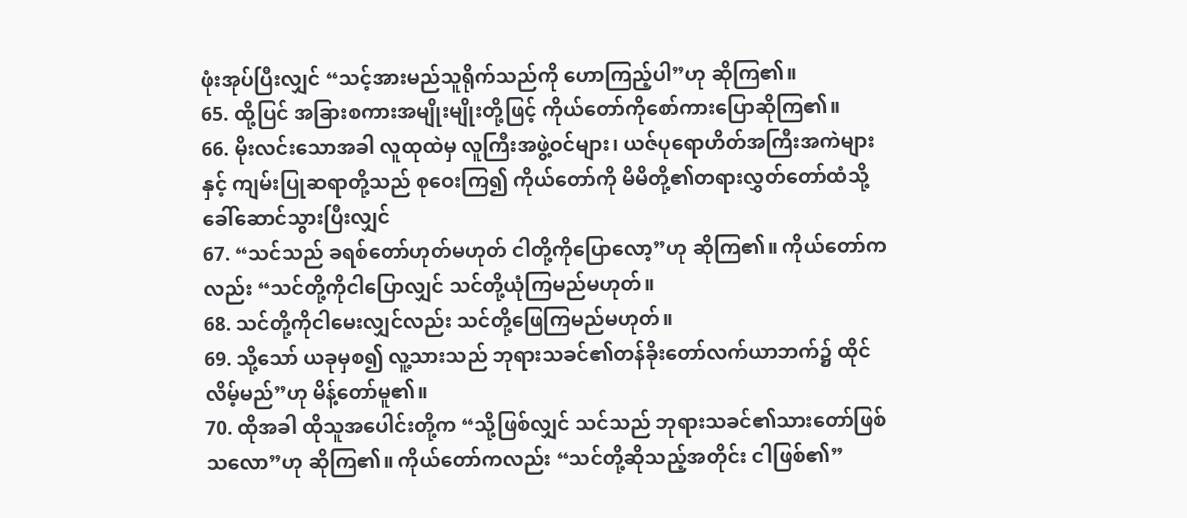ဖုံးအုပ်ပြီးလျှင် “သင့်အားမည်သူရိုက်သည်ကို ဟောကြည့်ပါ”ဟု ဆိုကြ၏။
65. ထို့ပြင် အခြားစကားအမျိုးမျိုးတို့ဖြင့် ကိုယ်တော်ကိုစော်ကားပြောဆိုကြ၏။
66. မိုးလင်းသောအခါ လူထုထဲမှ လူကြီးအဖွဲ့ဝင်များ၊ ယဇ်ပုရောဟိတ်အကြီးအကဲများနှင့် ကျမ်းပြုဆရာတို့သည် စုဝေးကြ၍ ကိုယ်တော်ကို မိမိတို့၏တရားလွှတ်တော်ထံသို့ ခေါ်ဆောင်သွားပြီးလျှင်
67. “သင်သည် ခရစ်တော်ဟုတ်မဟုတ် ငါတို့ကိုပြောလော့”ဟု ဆိုကြ၏။ ကိုယ်တော်ကလည်း “သင်တို့ကိုငါပြောလျှင် သင်တို့ယုံကြမည်မဟုတ်။
68. သင်တို့ကိုငါမေးလျှင်လည်း သင်တို့ဖြေကြမည်မဟုတ်။
69. သို့သော် ယခုမှစ၍ လူ့သားသည် ဘုရားသခင်၏တန်ခိုးတော်လက်ယာဘက်၌ ထိုင်လိမ့်မည်”ဟု မိန့်တော်မူ၏။
70. ထိုအခါ ထိုသူအပေါင်းတို့က “သို့ဖြစ်လျှင် သင်သည် ဘုရားသခင်၏သားတော်ဖြစ်သလော”ဟု ဆိုကြ၏။ ကိုယ်တော်ကလည်း “သင်တို့ဆိုသည့်အတိုင်း ငါဖြစ်၏”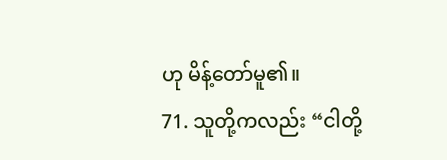ဟု မိန့်တော်မူ၏။
71. သူတို့ကလည်း “ငါတို့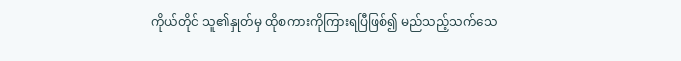ကိုယ်တိုင် သူ၏နှုတ်မှ ထိုစကားကိုကြားရပြီဖြစ်၍ မည်သည့်သက်သေ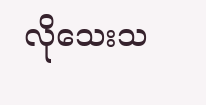လိုသေးသ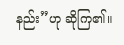နည်း”ဟု ဆိုကြ၏။